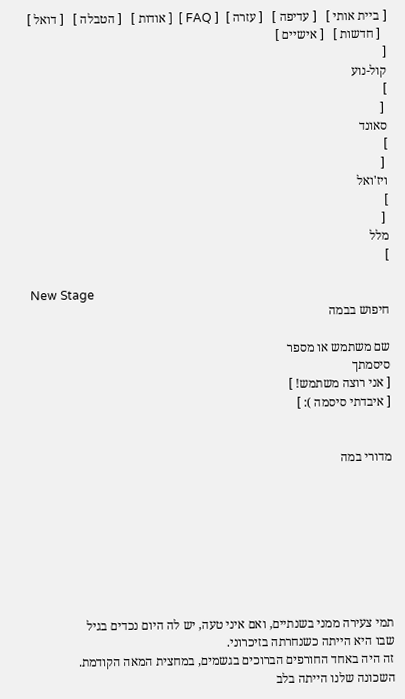[ ביית אותי ]   [ עדיפה ]   [ עזרה ]  [ FAQ ]  [ אודות ]   [ הטבלה ]   [ דואל ]
  [ חדשות ]   [ אישיים ]
[
קול-נוע
]
 [
סאונד
]
 [
ויז'ואל
]
 [
מלל
]

New Stage
חיפוש בבמה

שם משתמש או מספר
סיסמתך
[ אני רוצה משתמש! ]
[ איבדתי סיסמה ): ]


מדורי במה








תמי צעירה ממני בשנתיים, ואם איני טעה, יש לה היום נכדים בגיל
שבו היא הייתה כשנחרתה בזיכרוני.
זה היה באחד החורפים הברוכים בגשמים, במחצית המאה הקודמת.
השכונה שלנו הייתה בלב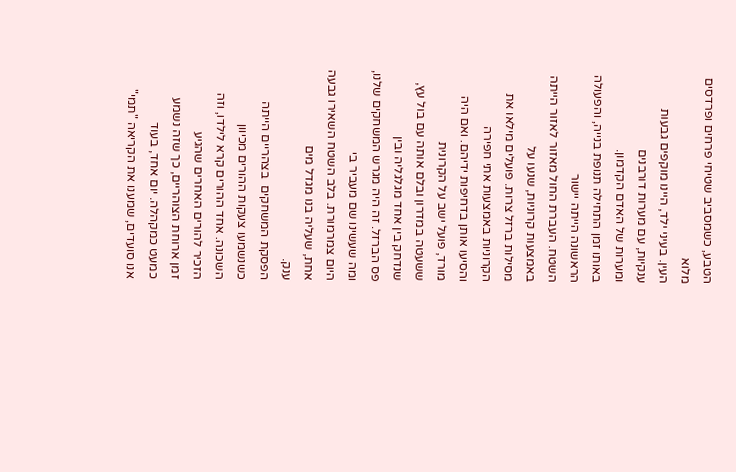הטבע, כשמסביב שטיחי פרחים ופרדסים מלוא
העין. בעיני ילד, היינו מוקפים גבעות ענקיות, עם מערות דורבנים
ומערות של האדם הקדמון.
באותו זמן התחילה תנופת בנייה, והפעולה הראשונה הייתה יישור
השטח. העברת החול מאזור לאזור הייתה באמצעות קרוניות, שנעו על
מסילות ברזל צרות. פועלים מילאו את הקרוניות באמצעות אתי חפירה
והסיעו אותן בדחיפות ידיהם. ואם היה מורד, פועל ישב על הקרונית
ששעטה במדרון ובלם אותה עם בול עץ, שנדחק בין אחד מגלגליה ובין
פס הברזל. זה היה מגרש המשחקים שלנו, ומה שעשינו שם מעביר בי
היום צמרמורת. בלב השטח השאירו גבעה אחת, שעליה בנו מגדל מים
ענק.
הפסקת המשחקים  בצהריים הייתה כשנשמעו צעקות ההורים מכיוון
השכונה. אחד ההורים קרא לילדו, וזה הזכיר להורים האחרים שהגיע
זמן ארוחת הצוהריים, כך שזה נשמע כמעט כמקהלה. יום אחד, בעוד
אנו סועדים, שמענו את הקריאה "תמי"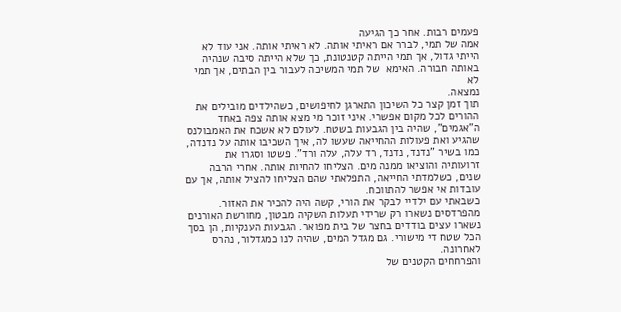פעמים רבות. אחר כך הגיעה
אמה של תמי, לברר אם ראיתי אותה. לא ראיתי אותה. אני עוד לא
הייתי גדול, אך תמי הייתה קטנטונת, כך שלא הייתה סיבה שנהיה
באותה חבורה. האימא  של תמי המשיכה לעבור בין הבתים, אך תמי לא
נמצאה.
תוך זמן קצר כל השיכון התארגן לחיפושים, כשהילדים מובילים את
ההורים לכל מקום אפשרי. איני זוכר מי מצא אותה צפה באחד
ה"אגמים", שהיה בין הגבעות בשטח. לעולם לא אשכח את האמבולנס
שהגיע ואת פעולות ההחייאה שעשו לה, איך השכיבו אותה על נדנדה,
כמו בשיר "נדנד, נדנד, רד עלה, עלה ורד". פשטו וסגרו את
זרועותיה והוציאו ממנה מים. הצליחו להחיות אותה. אחרי הרבה
שנים, כשלמדתי החייאה, התפלאתי שהם הצליחו להציל אותה, אך עם
עובדות אי אפשר להתווכח.
כשבאתי עם ילדיי לבקר את הורי, קשה היה להכיר את האזור.
מהפרדסים נשארו רק שרידי תעלות השקיה מבטון, מחורשת האורנים
נשארו עצים בודדים בחצר של בית מפואר. הגבעות הענקיות, הן בסך
הכל שטח די מישורי. גם מגדל המים, שהיה לנו כמגדלור, נהרס
לאחרונה.
והפרחחים הקטנים של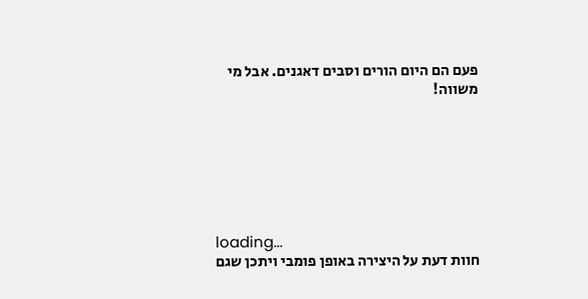פעם הם היום הורים וסבים דאגנים. אבל מי
משווה!







loading...
חוות דעת על היצירה באופן פומבי ויתכן שגם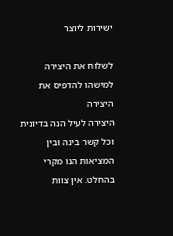ישירות ליוצר

לשלוח את היצירה למישהו להדפיס את היצירה
היצירה לעיל הנה בדיונית וכל קשר בינה ובין
המציאות הנו מקרי בהחלט. אין צוות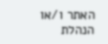האתר ו/או
הנהלת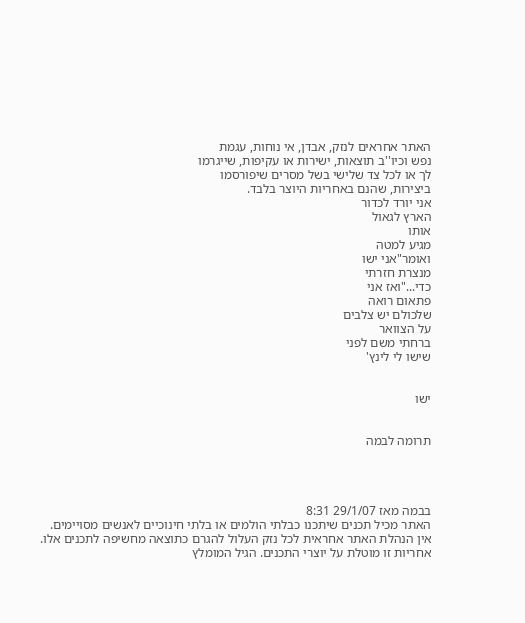האתר אחראים לנזק, אבדן, אי נוחות, עגמת
נפש וכיו''ב תוצאות, ישירות או עקיפות, שייגרמו
לך או לכל צד שלישי בשל מסרים שיפורסמו
ביצירות, שהנם באחריות היוצר בלבד.
אני יורד לכדור
הארץ לגאול
אותו
מגיע למטה
ואומר"אני ישו
מנצרת חזרתי
כדי..."ואז אני
פתאום רואה
שלכולם יש צלבים
על הצוואר
ברחתי משם לפני
שישו לי לינץ'


ישו


תרומה לבמה




בבמה מאז 29/1/07 8:31
האתר מכיל תכנים שיתכנו כבלתי הולמים או בלתי חינוכיים לאנשים מסויימים.
אין הנהלת האתר אחראית לכל נזק העלול להגרם כתוצאה מחשיפה לתכנים אלו.
אחריות זו מוטלת על יוצרי התכנים. הגיל המומלץ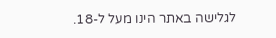לגלישה באתר הינו מעל ל-18.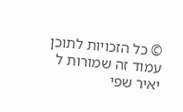© כל הזכויות לתוכן עמוד זה שמורות ל
יאיר שפי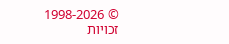© 1998-2026 זכויות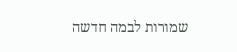שמורות לבמה חדשה